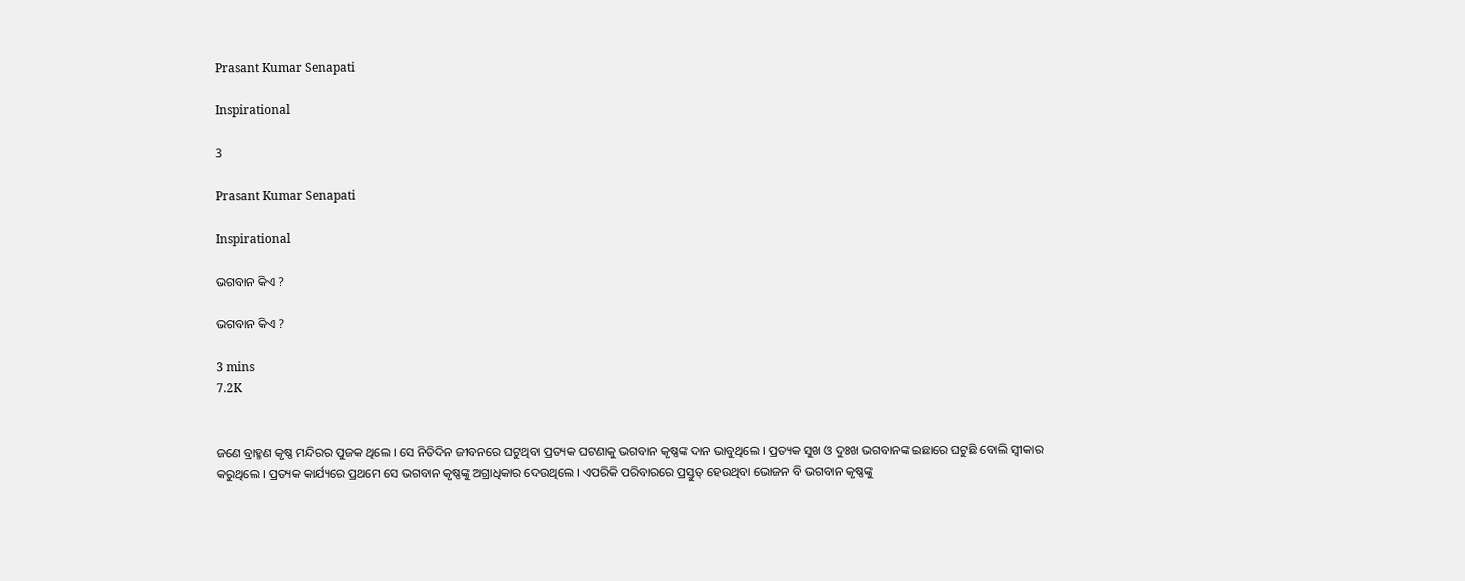Prasant Kumar Senapati

Inspirational

3

Prasant Kumar Senapati

Inspirational

ଭଗବାନ କିଏ ?

ଭଗବାନ କିଏ ?

3 mins
7.2K


ଜଣେ ବ୍ରାହ୍ମଣ କୃଷ୍ଣ ମନ୍ଦିରର ପୁଜକ ଥିଲେ । ସେ ନିତିଦିନ ଜୀବନରେ ଘଟୁଥିବା ପ୍ରତ୍ୟକ ଘଟଣାକୁ ଭଗବାନ କୃଷ୍ଣଙ୍କ ଦାନ ଭାବୁଥିଲେ । ପ୍ରତ୍ୟକ ସୁଖ ଓ ଦୁଃଖ ଭଗବାନଙ୍କ ଇଛାରେ ଘଟୁଛି ବୋଲି ସ୍ବୀକାର କରୁଥିଲେ । ପ୍ରତ୍ୟକ କାର୍ଯ୍ୟରେ ପ୍ରଥମେ ସେ ଭଗବାନ କୃଷ୍ଣଙ୍କୁ ଅଗ୍ରାଧିକାର ଦେଉଥିଲେ । ଏପରିକି ପରିବାରରେ ପ୍ରସ୍ତୁତ୍ ହେଉଥିବା ଭୋଜନ ବି ଭଗବାନ କୃଷ୍ଣଙ୍କୁ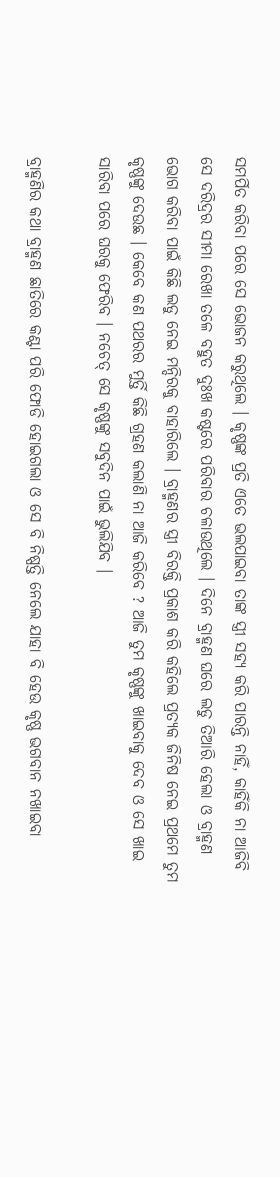ସମର୍ପିତ କରିବା ପରେ ସେ ଭୋଜନ କରୁଥିଲେ । କୃଷ୍ଣଙ୍କ ପ୍ରତି ଏତେ ଭଲପାଇବା ତାଙ୍କ ସ୍ତ୍ରୀ ସହ୍ୟ କରି ପାରନ୍ତି ନାହିଁ, କାହିଁକି ନା ଆଜିବି ସେ ଦରିଦ୍ରର ସୀମା ରେଖା ତଳେ ବହୁତ ଦୁଃଖ କଷ୍ଟରେ ପରିବାର ଚଳାଉଥିଲେ । ଦିନେ ବ୍ରାହ୍ମଣ ଘରେ ଲଡୁ ତିଆରି ହେଲା ଓ ବ୍ରାହ୍ମଣ ଭୋଗ କରିବା ପାଇଁ କିଛି ଲଡୁ ନେଇ ମନ୍ଦିରକୁ ବାହାରିଲେ । ବ୍ରାହ୍ମଣର ସ୍ତ୍ରୀ ବିରକ୍ତି ପ୍ରକାଶ କରି କହିଲେ ପ୍ରତ୍ୟକ ଜିନିଷ ନେଇ ପ୍ରଥମେ ତୁମ କୃଷ୍ଣଙ୍କୁ ଦେଉଛ । କେବେ କଣ ପଥରର ମୁର୍ତ୍ତି କିଛି ଗ୍ରହଣ କଲାଣି ନା ଆଜି କରିବେ ? ଆଜି ତୁମ କୃଷ୍ଣଙ୍କୁ ଖାଇବାକୁ ଦେବ ଓ ସେ ଖାଇ ସାରିବା ପରେ ଘରକୁ ଫେରିବ । ନଚେତ୍ ସେ କୃଷ୍ଣଙ୍କୁ ସବୁଦିନ ପାଇଁ ଭୁଲିଯିବ ।

ବ୍ରାହ୍ମଣିର କଥା ବ୍ରାହ୍ମଣ ଛାତିରେ କଣ୍ଟା ପରି ଫୋଡି ହୋଇଗଲା ଓ ସେ ବି ନିଷ୍ପତ୍ତି ନେଲେ ଯାହା ବି ହେଉ କୃଷ୍ଣ ଭଗବାନ ନଖାଇବା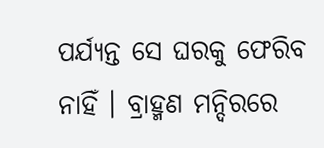ପର୍ଯ୍ୟନ୍ତ ସେ ଘରକୁ ଫେରିବ ନାହିଁ । ବ୍ରାହ୍ମଣ ମନ୍ଦିରରେ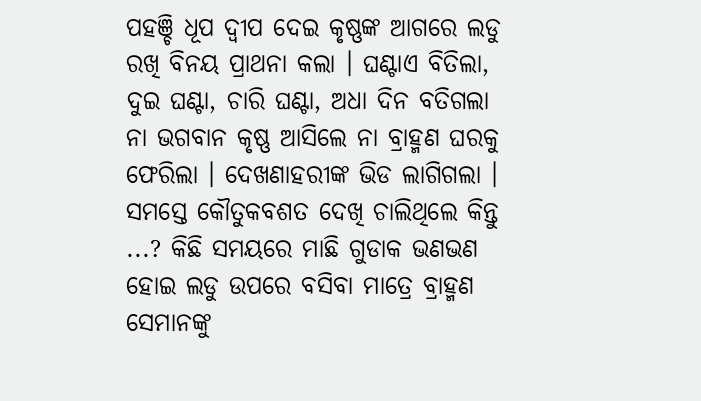ପହଞ୍ଚି ଧୂପ ଦ୍ବୀପ ଦେଇ କୃଷ୍ଣଙ୍କ ଆଗରେ ଲଡୁ ରଖି ବିନୟ ପ୍ରାଥନା କଲା । ଘଣ୍ଟାଏ ବିତିଲା, ଦୁଇ ଘଣ୍ଟା, ଚାରି ଘଣ୍ଟା, ଅଧା ଦିନ ବତିଗଲା ନା ଭଗବାନ କୃଷ୍ଣ ଆସିଲେ ନା ବ୍ରାହ୍ମଣ ଘରକୁ ଫେରିଲା । ଦେଖଣାହରୀଙ୍କ ଭିଡ ଲାଗିଗଲା । ସମସ୍ତେ କୌତୁକବଶତ ଦେଖି ଚାଲିଥିଲେ କିନ୍ତୁ ...? କିଛି ସମୟରେ ମାଛି ଗୁଡାକ ଭଣଭଣ ହୋଇ ଲଡୁ ଉପରେ ବସିବା ମାତ୍ରେ ବ୍ରାହ୍ମଣ ସେମାନଙ୍କୁ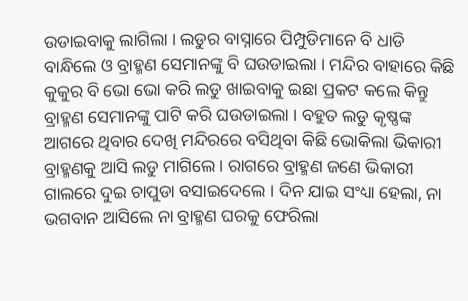ଉଡାଇବାକୁ ଲାଗିଲା । ଲଡୁର ବାସ୍ନାରେ ପିମ୍ପୁଡିମାନେ ବି ଧାଡି ବାନ୍ଧିଲେ ଓ ବ୍ରାହ୍ମଣ ସେମାନଙ୍କୁ ବି ଘଉଡାଇଲା । ମନ୍ଦିର ବାହାରେ କିଛି କୁକୁର ବି ଭୋ ଭୋ କରି ଲଡୁ ଖାଇବାକୁ ଇଛା ପ୍ରକଟ କଲେ କିନ୍ତୁ ବ୍ରାହ୍ମଣ ସେମାନଙ୍କୁ ପାଟି କରି ଘଉଡାଇଲା । ବହୁତ ଲଡୁ କୃଷ୍ଣଙ୍କ ଆଗରେ ଥିବାର ଦେଖି ମନ୍ଦିରରେ ବସିଥିବା କିଛି ଭୋକିଲା ଭିକାରୀ ବ୍ରାହ୍ମଣକୁ ଆସି ଲଡୁ ମାଗିଲେ । ରାଗରେ ବ୍ରାହ୍ମଣ ଜଣେ ଭିକାରୀ ଗାଲରେ ଦୁଇ ଚାପୁଡା ବସାଇଦେଲେ । ଦିନ ଯାଇ ସଂଧ୍ୟା ହେଲା, ନା ଭଗବାନ ଆସିଲେ ନା ବ୍ରାହ୍ମଣ ଘରକୁ ଫେରିଲା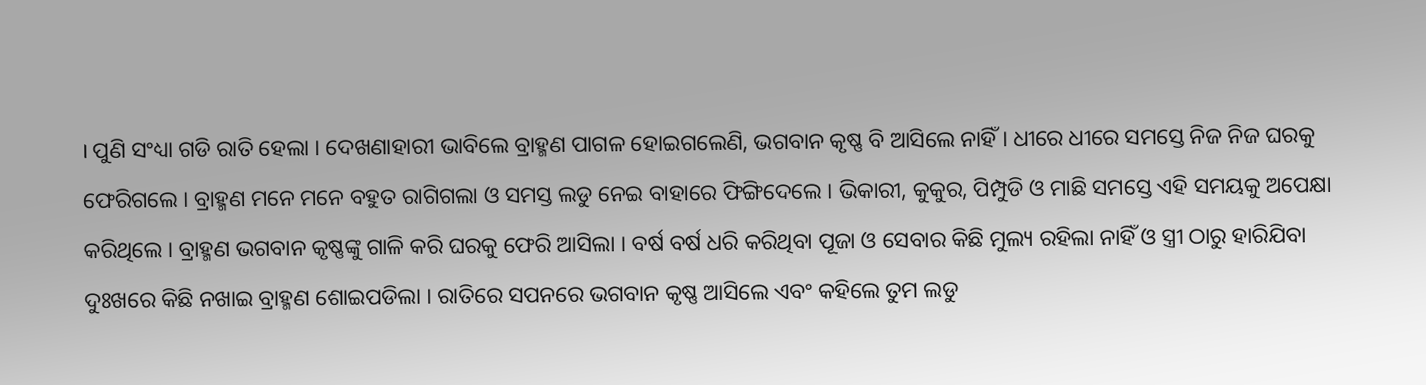। ପୁଣି ସଂଧ୍ୟା ଗଡି ରାତି ହେଲା । ଦେଖଣାହାରୀ ଭାବିଲେ ବ୍ରାହ୍ମଣ ପାଗଳ ହୋଇଗଲେଣି, ଭଗବାନ କୃଷ୍ଣ ବି ଆସିଲେ ନାହିଁ । ଧୀରେ ଧୀରେ ସମସ୍ତେ ନିଜ ନିଜ ଘରକୁ ଫେରିଗଲେ । ବ୍ରାହ୍ମଣ ମନେ ମନେ ବହୁତ ରାଗିଗଲା ଓ ସମସ୍ତ ଲଡୁ ନେଇ ବାହାରେ ଫିଙ୍ଗିଦେଲେ । ଭିକାରୀ, କୁକୁର, ପିମ୍ପୁଡି ଓ ମାଛି ସମସ୍ତେ ଏହି ସମୟକୁ ଅପେକ୍ଷା କରିଥିଲେ । ବ୍ରାହ୍ମଣ ଭଗବାନ କୃଷ୍ଣଙ୍କୁ ଗାଳି କରି ଘରକୁ ଫେରି ଆସିଲା । ବର୍ଷ ବର୍ଷ ଧରି କରିଥିବା ପୂଜା ଓ ସେବାର କିଛି ମୁଲ୍ୟ ରହିଲା ନାହିଁ ଓ ସ୍ତ୍ରୀ ଠାରୁ ହାରିଯିବା ଦୁଃଖରେ କିଛି ନଖାଇ ବ୍ରାହ୍ମଣ ଶୋଇପଡିଲା । ରାତିରେ ସପନରେ ଭଗବାନ କୃଷ୍ଣ ଆସିଲେ ଏବଂ କହିଲେ ତୁମ ଲଡୁ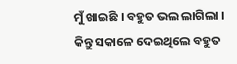ମୁଁ ଖାଇଛି । ବହୁତ ଭଲ ଲାଗିଲା । କିନ୍ତୁ ସକାଳେ ଦେଇଥିଲେ ବହୁତ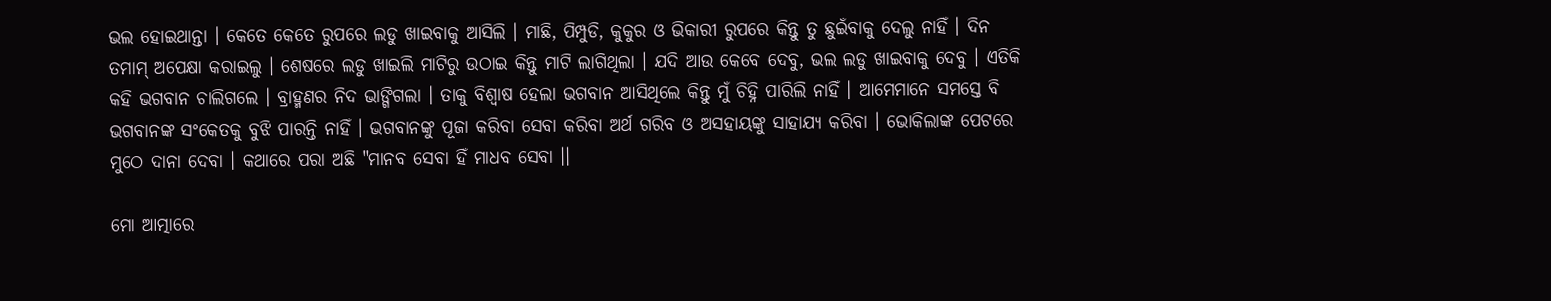ଭଲ ହୋଇଥାନ୍ତା । କେତେ କେତେ ରୁପରେ ଲଡୁ ଖାଇବାକୁ ଆସିଲି । ମାଛି, ପିମ୍ପୁଡି, କୁକୁର ଓ ଭିକାରୀ ରୁପରେ କିନ୍ତୁ ତୁ ଛୁଇଁବାକୁ ଦେଲୁ ନାହିଁ । ଦିନ ତମାମ୍ ଅପେକ୍ଷା କରାଇଲୁ । ଶେଷରେ ଲଡୁ ଖାଇଲି ମାଟିରୁ ଉଠାଇ କିନ୍ତୁ ମାଟି ଲାଗିଥିଲା । ଯଦି ଆଉ କେବେ ଦେବୁ, ଭଲ ଲଡୁ ଖାଇବାକୁ ଦେବୁ । ଏତିକି କହି ଭଗବାନ ଚାଲିଗଲେ । ବ୍ରାହ୍ମଣର ନିଦ ଭାଙ୍ଗିଗଲା । ତାକୁ ବିଶ୍ବାଷ ହେଲା ଭଗବାନ ଆସିଥିଲେ କିନ୍ତୁ ମୁଁ ଚିହ୍ନି ପାରିଲି ନାହିଁ । ଆମେମାନେ ସମସ୍ତେ ବି ଭଗବାନଙ୍କ ସଂକେତକୁ ବୁଝି ପାରନ୍ତି ନାହିଁ । ଭଗବାନଙ୍କୁ ପୂଜା କରିବା ସେବା କରିବା ଅର୍ଥ ଗରିବ ଓ ଅସହାୟଙ୍କୁ ସାହାଯ୍ୟ କରିବା । ଭୋକିଲାଙ୍କ ପେଟରେ ମୁଠେ ଦାନା ଦେବା । କଥାରେ ପରା ଅଛି "ମାନବ ସେବା ହିଁ ମାଧବ ସେବା ।।

ମୋ ଆତ୍ମାରେ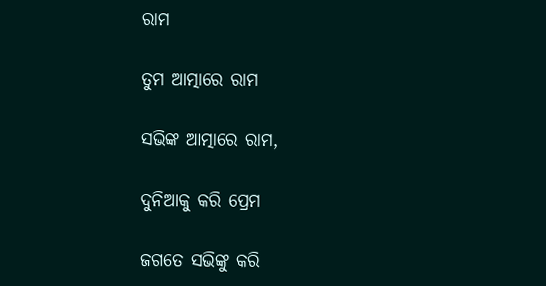ରାମ

ତୁମ ଆତ୍ମାରେ ରାମ

ସଭିଙ୍କ ଆତ୍ମାରେ ରାମ,

ଦୁନିଆକୁ କରି ପ୍ରେମ

ଜଗତେ ସଭିଙ୍କୁ କରି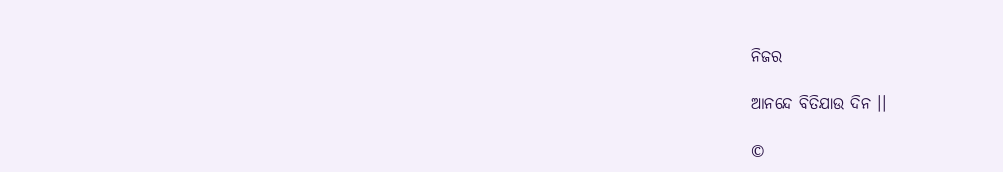ନିଜର

ଆନନ୍ଦେ ବିତିଯାଉ ଦିନ ।।

©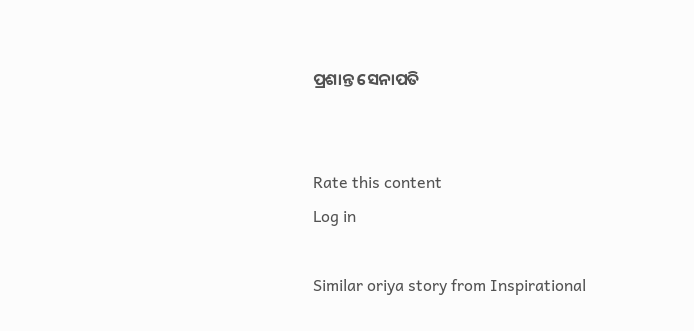ପ୍ରଶାନ୍ତ ସେନାପତି


Rate this content
Log in

Similar oriya story from Inspirational